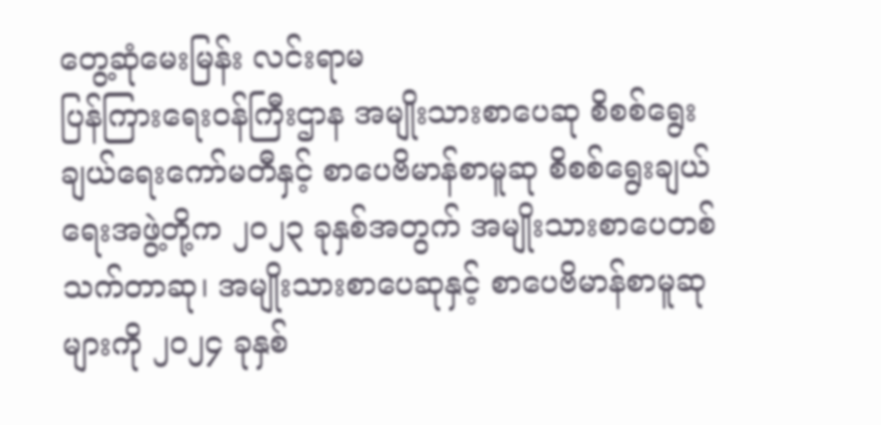တွေ့ဆုံမေးမြန်း လင်းရာမ
ပြန်ကြားရေးဝန်ကြီးဌာန အမျိုးသားစာပေဆု စိစစ်ရွေးချယ်ရေးကော်မတီနှင့် စာပေဗိမာန်စာမူဆု စိစစ်ရွေးချယ်ရေးအဖွဲ့တို့က ၂၀၂၃ ခုနှစ်အတွက် အမျိုးသားစာပေတစ်သက်တာဆု၊ အမျိုးသားစာပေဆုနှင့် စာပေဗိမာန်စာမူဆုများကို ၂၀၂၄ ခုနှစ်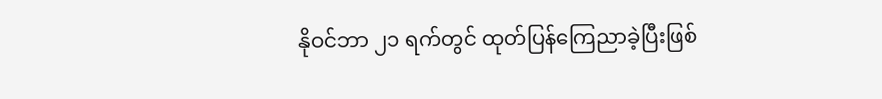နိုဝင်ဘာ ၂၁ ရက်တွင် ထုတ်ပြန်ကြေညာခဲ့ပြီးဖြစ်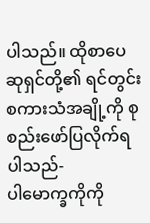ပါသည်။ ထိုစာပေဆုရှင်တို့၏ ရင်တွင်းစကားသံအချို့ကို စုစည်းဖော်ပြလိုက်ရပါသည်-
ပါမောက္ခကိုကို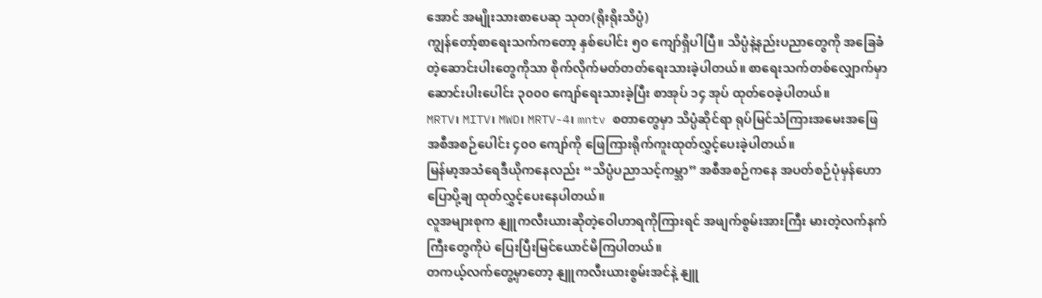အောင် အမျိုးသားစာပေဆု သုတ(ရိုးရိုးသိပ္ပံ)
ကျွန်တော့်စာရေးသက်ကတော့ နှစ်ပေါင်း ၅၀ ကျော်ရှိပါပြီ။ သိပ္ပံနဲ့နည်းပညာတွေကို အခြေခံတဲ့ဆောင်းပါးတွေကိုသာ စိုက်လိုက်မတ်တတ်ရေးသားခဲ့ပါတယ်။ စာရေးသက်တစ်လျှောက်မှာ ဆောင်းပါးပေါင်း ၃၀၀၀ ကျော်ရေးသားခဲ့ပြီး စာအုပ် ၁၄ အုပ် ထုတ်ဝေခဲ့ပါတယ်။
MRTV၊ MITV၊ MWD၊ MRTV-4၊ mntv စတာတွေမှာ သိပ္ပံဆိုင်ရာ ရုပ်မြင်သံကြားအမေးအဖြေ အစီအစဉ်ပေါင်း ၄၀၀ ကျော်ကို ဖြေကြားရိုက်ကူးထုတ်လွှင့်ပေးခဲ့ပါတယ်။
မြန်မာ့အသံရေဒီယိုကနေလည်း “သိပ္ပံပညာသင့်ကမ္ဘာ” အစီအစဉ်ကနေ အပတ်စဉ်ပုံမှန်ဟောပြောပို့ချ ထုတ်လွှင့်ပေးနေပါတယ်။
လူအများစုက နျူကလီးယားဆိုတဲ့ဝေါဟာရကိုကြားရင် အဖျက်စွမ်းအားကြီး မားတဲ့လက်နက်ကြီးတွေကိုပဲ ပြေးပြီးမြင်ယောင်မိကြပါတယ်။
တကယ့်လက်တွေ့မှာတော့ နျူကလီးယားစွမ်းအင်နဲ့ နျူ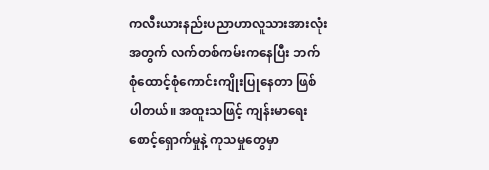ကလီးယားနည်းပညာဟာလူသားအားလုံးအတွက် လက်တစ်ကမ်းကနေပြီး ဘက်စုံထောင့်စုံကောင်းကျိုးပြုနေတာ ဖြစ်ပါတယ်။ အထူးသဖြင့် ကျန်းမာရေးစောင့်ရှောက်မှုနဲ့ ကုသမှုတွေမှာ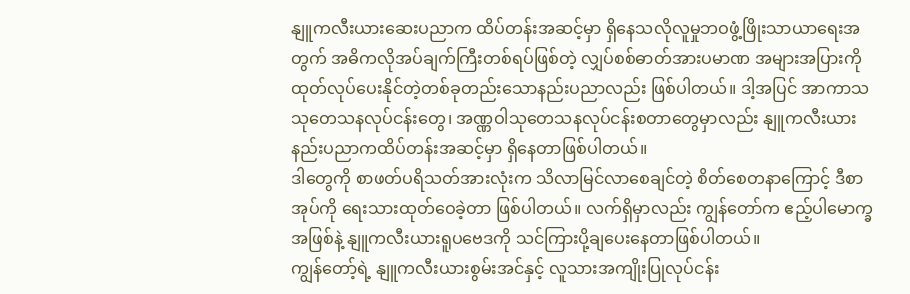နျူကလီးယားဆေးပညာက ထိပ်တန်းအဆင့်မှာ ရှိနေသလိုလူမှုဘဝဖွံ့ဖြိုးသာယာရေးအတွက် အဓိကလိုအပ်ချက်ကြီးတစ်ရပ်ဖြစ်တဲ့ လျှပ်စစ်ဓာတ်အားပမာဏ အများအပြားကို ထုတ်လုပ်ပေးနိုင်တဲ့တစ်ခုတည်းသောနည်းပညာလည်း ဖြစ်ပါတယ်။ ဒါ့အပြင် အာကာသသုတေသနလုပ်ငန်းတွေ၊ အဏ္ဏဝါသုတေသနလုပ်ငန်းစတာတွေမှာလည်း နျူကလီးယားနည်းပညာကထိပ်တန်းအဆင့်မှာ ရှိနေတာဖြစ်ပါတယ်။
ဒါတွေကို စာဖတ်ပရိသတ်အားလုံးက သိလာမြင်လာစေချင်တဲ့ စိတ်စေတနာကြောင့် ဒီစာအုပ်ကို ရေးသားထုတ်ဝေခဲ့တာ ဖြစ်ပါတယ်။ လက်ရှိမှာလည်း ကျွန်တော်က ဧည့်ပါမောက္ခအဖြစ်နဲ့ နျူကလီးယားရူပဗေဒကို သင်ကြားပို့ချပေးနေတာဖြစ်ပါတယ်။
ကျွန်တော့်ရဲ့ နျူကလီးယားစွမ်းအင်နှင့် လူသားအကျိုးပြုလုပ်ငန်း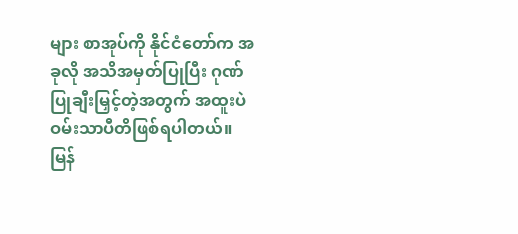များ စာအုပ်ကို နိုင်ငံတော်က အခုလို အသိအမှတ်ပြုပြီး ဂုဏ်ပြုချီးမြှင့်တဲ့အတွက် အထူးပဲဝမ်းသာပီတိဖြစ်ရပါတယ်။ မြန်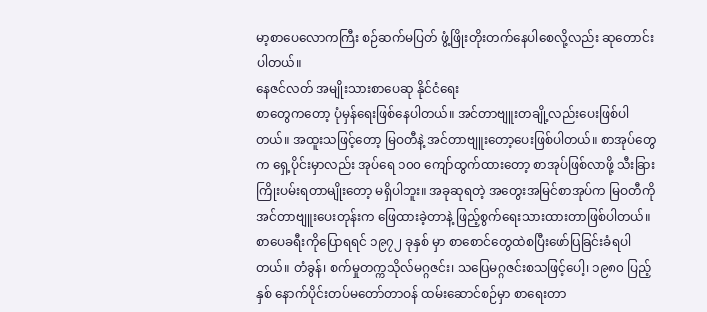မာ့စာပေလောကကြီး စဉ်ဆက်မပြတ် ဖွံ့ဖြိုးတိုးတက်နေပါစေလို့လည်း ဆုတောင်းပါတယ်။
နေဇင်လတ် အမျိုးသားစာပေဆု နိုင်ငံရေး
စာတွေကတော့ ပုံမှန်ရေးဖြစ်နေပါတယ်။ အင်တာဗျူးတချို့လည်းပေးဖြစ်ပါတယ်။ အထူးသဖြင့်တော့ မြဝတီနဲ့ အင်တာဗျူးတော့ပေးဖြစ်ပါတယ်။ စာအုပ်တွေက ရှေ့ပိုင်းမှာလည်း အုပ်ရေ ၁၀၀ ကျော်ထွက်ထားတော့ စာအုပ်ဖြစ်လာဖို့ သီးခြားကြိုးပမ်းရတာမျိုးတော့ မရှိပါဘူး။ အခုဆုရတဲ့ အတွေးအမြင်စာအုပ်က မြဝတီကို အင်တာဗျူးပေးတုန်းက ဖြေထားခဲ့တာနဲ့ ဖြည့်စွက်ရေးသားထားတာဖြစ်ပါတယ်။
စာပေခရီးကိုပြောရရင် ၁၉၇၂ ခုနှစ် မှာ စာစောင်တွေထဲစပြီးဖော်ပြခြင်းခံရပါတယ်။ တံခွန်၊ စက်မှုတက္ကသိုလ်မဂ္ဂဇင်း၊ သပြေမဂ္ဂဇင်းစသဖြင့်ပေါ့၊ ၁၉၈၀ ပြည့်နှစ် နောက်ပိုင်းတပ်မတော်တာဝန် ထမ်းဆောင်စဉ်မှာ စာရေးတာ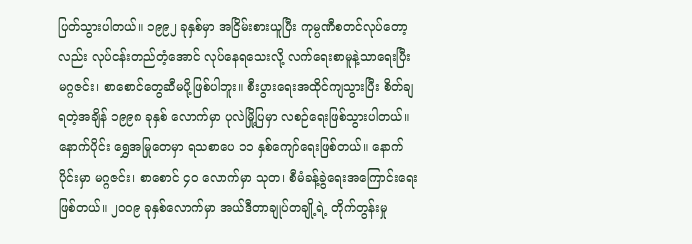ပြတ်သွားပါတယ်။ ၁၉၉၂ ခုနှစ်မှာ အငြိမ်းစားယူပြီး ကုမ္ပဏီစတင်လုပ်တော့လည်း လုပ်ငန်းတည်တံ့အောင် လုပ်နေရသေးလို့ လက်ရေးစာမူနဲ့သာရေးပြီး မဂ္ဂဇင်း၊ စာစောင်တွေဆီမပို့ဖြစ်ပါဘူး။ စီးပွားရေးအထိုင်ကျသွားပြီး စိတ်ချရတဲ့အချိန် ၁၉၉၈ ခုနှစ် လောက်မှာ ပုလဲမြို့ပြမှာ လစဉ်ရေးဖြစ်သွားပါတယ်။
နောက်ပိုင်း ရွှေအမြုတေမှာ ရသစာပေ ၁၁ နှစ်ကျော်ရေးဖြစ်တယ်။ နောက်ပိုင်းမှာ မဂ္ဂဇင်း၊ စာစောင် ၄၀ လောက်မှာ သုတ၊ စီမံခန့်ခွဲရေးအကြောင်းရေးဖြစ်တယ်။ ၂၀၀၉ ခုနှစ်လောက်မှာ အယ်ဒီတာချုပ်တချို့ရဲ့ တိုက်တွန်းမှု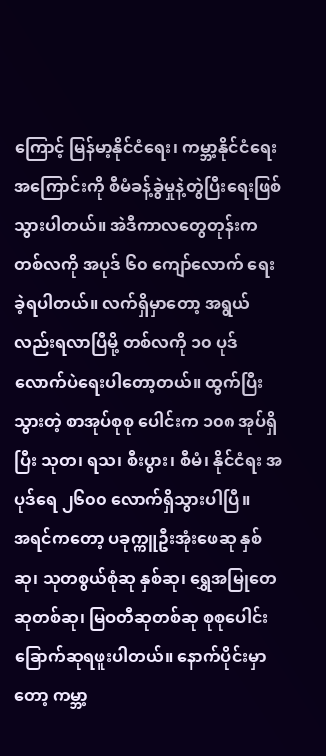ကြောင့် မြန်မာ့နိုင်ငံရေး၊ ကမ္ဘာ့နိုင်ငံရေးအကြောင်းကို စီမံခန့်ခွဲမှုနဲ့တွဲပြီးရေးဖြစ်သွားပါတယ်။ အဲဒီကာလတွေတုန်းက တစ်လကို အပုဒ် ၆၀ ကျော်လောက် ရေးခဲ့ရပါတယ်။ လက်ရှိမှာတော့ အရွယ်လည်းရလာပြီမို့ တစ်လကို ၁၀ ပုဒ်လောက်ပဲရေးပါတော့တယ်။ ထွက်ပြီးသွားတဲ့ စာအုပ်စုစု ပေါင်းက ၁၀၈ အုပ်ရှိပြီး သုတ၊ ရသ၊ စီးပွား၊ စီမံ၊ နိုင်ငံရး အပုဒ်ရေ ၂၆၀၀ လောက်ရှိသွားပါပြီ။
အရင်ကတော့ ပခုက္ကူဦးအုံးဖေဆု နှစ်ဆု၊ သုတစွယ်စုံဆု နှစ်ဆု၊ ရွှေအမြုတေဆုတစ်ဆု၊ မြဝတီဆုတစ်ဆု စုစုပေါင်း ခြောက်ဆုရဖူးပါတယ်။ နောက်ပိုင်းမှာတော့ ကမ္ဘာ့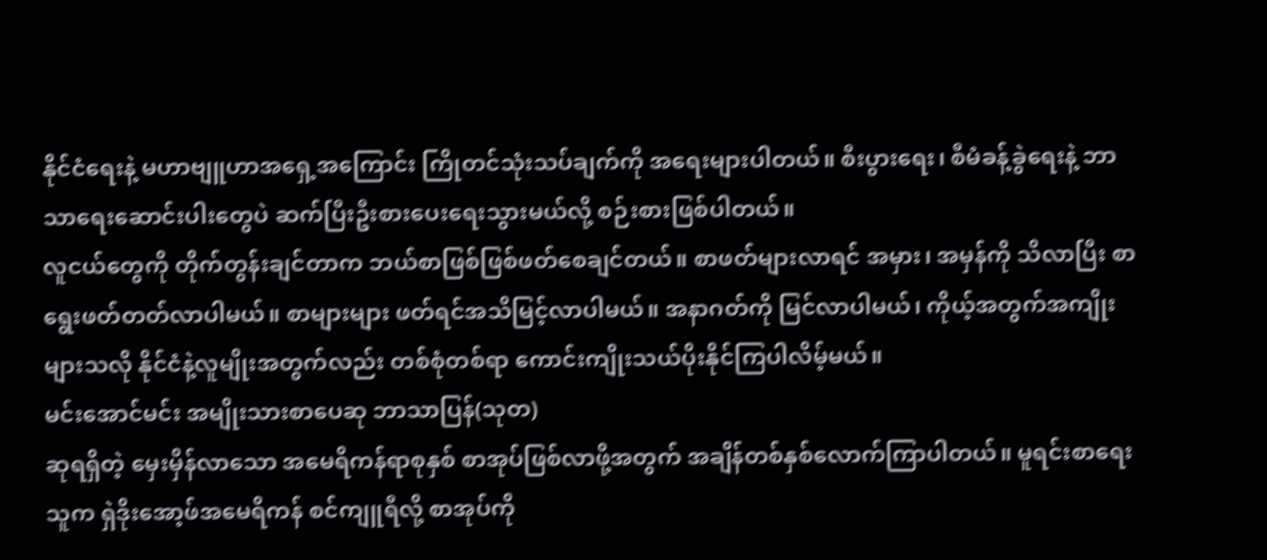နိုင်ငံရေးနဲ့ မဟာဗျူဟာအရှေ့အကြောင်း ကြိုတင်သုံးသပ်ချက်ကို အရေးများပါတယ်။ စီးပွားရေး၊ စီမံခန့်ခွဲရေးနဲ့ ဘာသာရေးဆောင်းပါးတွေပဲ ဆက်ပြီးဦးစားပေးရေးသွားမယ်လို့ စဉ်းစားဖြစ်ပါတယ်။
လူငယ်တွေကို တိုက်တွန်းချင်တာက ဘယ်စာဖြစ်ဖြစ်ဖတ်စေချင်တယ်။ စာဖတ်များလာရင် အမှား၊ အမှန်ကို သိလာပြီး စာရွေးဖတ်တတ်လာပါမယ်။ စာများများ ဖတ်ရင်အသိမြင့်လာပါမယ်။ အနာဂတ်ကို မြင်လာပါမယ်၊ ကိုယ့်အတွက်အကျိုးများသလို နိုင်ငံနဲ့လူမျိုးအတွက်လည်း တစ်စုံတစ်ရာ ကောင်းကျိုးသယ်ပိုးနိုင်ကြပါလိမ့်မယ်။
မင်းအောင်မင်း အမျိုးသားစာပေဆု ဘာသာပြန်(သုတ)
ဆုရရှိတဲ့ မှေးမှိန်လာသော အမေရိကန်ရာစုနှစ် စာအုပ်ဖြစ်လာဖို့အတွက် အချိန်တစ်နှစ်လောက်ကြာပါတယ်။ မူရင်းစာရေးသူက ရှဲဒိုးအော့ဖ်အမေရိကန် စင်ကျူရီလို့ စာအုပ်ကို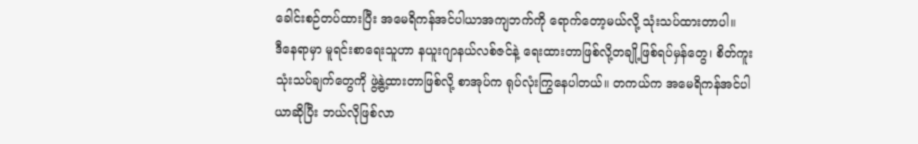ခေါင်းစဉ်တပ်ထားပြီး အမေရိကန်အင်ပါယာအကျဘက်ကို ရောက်တော့မယ်လို့ သုံးသပ်ထားတာပါ။
ဒီနေရာမှာ မူရင်းစာရေးသူဟာ နယူးဂျာနယ်လစ်ဇင်နဲ့ ရေးထားတာဖြစ်လို့တချို့ဖြစ်ရပ်မှန်တွေ၊ စိတ်ကူးသုံးသပ်ချက်တွေကို ဖွဲ့နွဲ့ထားတာဖြစ်လို့ စာအုပ်က ရုပ်လုံးကြွနေပါတယ်။ တကယ်က အမေရိကန်အင်ပါယာဆိုပြီး ဘယ်လိုဖြစ်လာ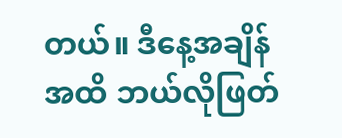တယ်။ ဒီနေ့အချိန်အထိ ဘယ်လိုဖြတ်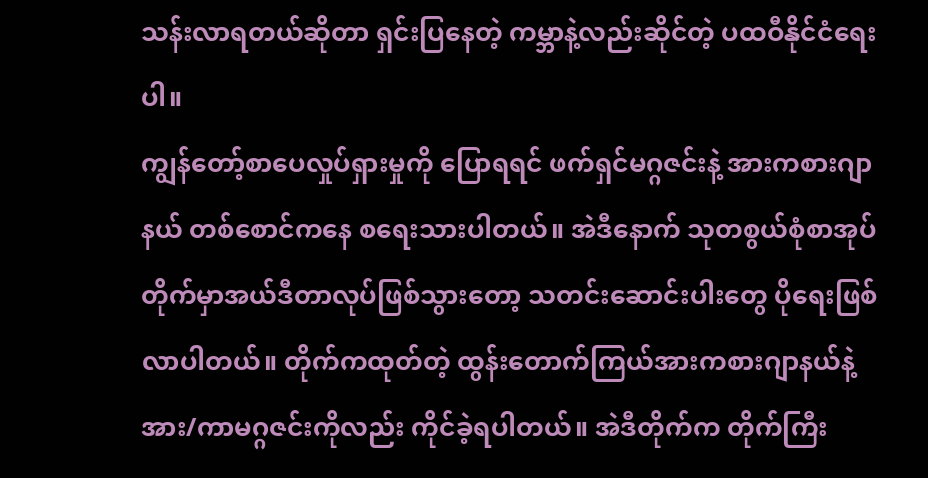သန်းလာရတယ်ဆိုတာ ရှင်းပြနေတဲ့ ကမ္ဘာနဲ့လည်းဆိုင်တဲ့ ပထဝီနိုင်ငံရေးပါ။
ကျွန်တော့်စာပေလှုပ်ရှားမှုကို ပြောရရင် ဖက်ရှင်မဂ္ဂဇင်းနဲ့ အားကစားဂျာနယ် တစ်စောင်ကနေ စရေးသားပါတယ်။ အဲဒီနောက် သုတစွယ်စုံစာအုပ်တိုက်မှာအယ်ဒီတာလုပ်ဖြစ်သွားတော့ သတင်းဆောင်းပါးတွေ ပိုရေးဖြစ်လာပါတယ်။ တိုက်ကထုတ်တဲ့ ထွန်းတောက်ကြယ်အားကစားဂျာနယ်နဲ့ အား/ကာမဂ္ဂဇင်းကိုလည်း ကိုင်ခဲ့ရပါတယ်။ အဲဒီတိုက်က တိုက်ကြီး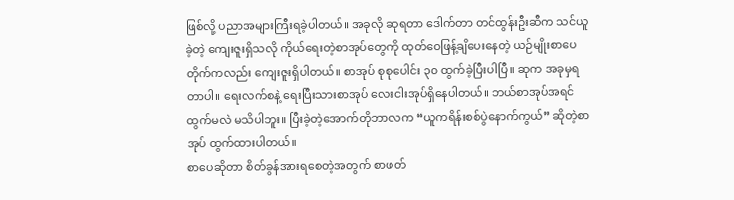ဖြစ်လို့ ပညာအများကြီးရခဲ့ပါတယ်။ အခုလို ဆုရတာ ဒေါက်တာ တင်ထွန်းဦးဆီက သင်ယူခဲ့တဲ့ ကျေးဇူးရှိသလို ကိုယ်ရေးတဲ့စာအုပ်တွေကို ထုတ်ဝေဖြန့်ချိပေးနေတဲ့ ယဉ်မျိုးစာပေတိုက်ကလည်း ကျေးဇူးရှိပါတယ်။ စာအုပ် စုစုပေါင်း ၃၀ ထွက်ခဲ့ပြီးပါပြီ။ ဆုက အခုမှရတာပါ။ ရေးလက်စနဲ့ ရေးပြီးသားစာအုပ် လေးငါးအုပ်ရှိနေပါတယ်။ ဘယ်စာအုပ်အရင်ထွက်မလဲ မသိပါဘူး။ ပြီးခဲ့တဲ့အောက်တိုဘာလက “ယူကရိန်းစစ်ပွဲနောက်ကွယ်” ဆိုတဲ့စာအုပ် ထွက်ထားပါတယ်။
စာပေဆိုတာ စိတ်ခွန်အားရစေတဲ့အတွက် စာဖတ်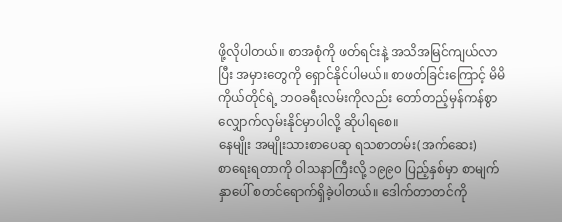ဖို့လိုပါတယ်။ စာအစုံကို ဖတ်ရင်းနဲ့ အသိအမြင်ကျယ်လာပြီး အမှားတွေကို ရှောင်နိုင်ပါမယ်။ စာဖတ်ခြင်းကြောင့် မိမိကိုယ်တိုင်ရဲ့ ဘဝခရီးလမ်းကိုလည်း တော်တည့်မှန်ကန်စွာ လျှောက်လှမ်းနိုင်မှာပါလို့ ဆိုပါရစေ။
နေမျိုး အမျိုးသားစာပေဆု ရသစာတမ်း(အက်ဆေး)
စာရေးရတာကို ဝါသနာကြီးလို့ ၁၉၉၀ ပြည့်နှစ်မှာ စာမျက်နှာပေါ် စတင်ရောက်ရှိခဲ့ပါတယ်။ ဒေါက်တာတင်ကို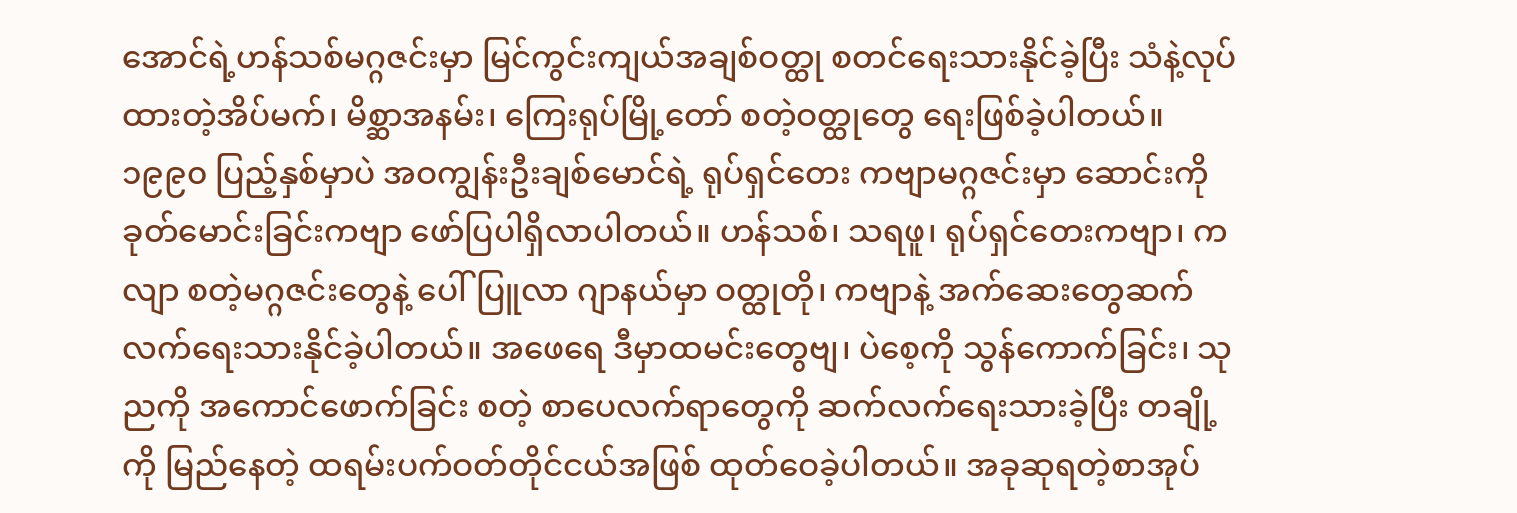အောင်ရဲ့ဟန်သစ်မဂ္ဂဇင်းမှာ မြင်ကွင်းကျယ်အချစ်ဝတ္ထု စတင်ရေးသားနိုင်ခဲ့ပြီး သံနဲ့လုပ်ထားတဲ့အိပ်မက်၊ မိစ္ဆာအနမ်း၊ ကြေးရုပ်မြို့တော် စတဲ့ဝတ္ထုတွေ ရေးဖြစ်ခဲ့ပါတယ်။ ၁၉၉၀ ပြည့်နှစ်မှာပဲ အဝကျွန်းဦးချစ်မောင်ရဲ့ ရုပ်ရှင်တေး ကဗျာမဂ္ဂဇင်းမှာ ဆောင်းကိုခုတ်မောင်းခြင်းကဗျာ ဖော်ပြပါရှိလာပါတယ်။ ဟန်သစ်၊ သရဖူ၊ ရုပ်ရှင်တေးကဗျာ၊ ကလျာ စတဲ့မဂ္ဂဇင်းတွေနဲ့ ပေါ်ပြူလာ ဂျာနယ်မှာ ဝတ္ထုတို၊ ကဗျာနဲ့ အက်ဆေးတွေဆက်လက်ရေးသားနိုင်ခဲ့ပါတယ်။ အဖေရေ ဒီမှာထမင်းတွေဗျ၊ ပဲစေ့ကို သွန်ကောက်ခြင်း၊ သုညကို အကောင်ဖောက်ခြင်း စတဲ့ စာပေလက်ရာတွေကို ဆက်လက်ရေးသားခဲ့ပြီး တချို့ကို မြည်နေတဲ့ ထရမ်းပက်ဝတ်တိုင်ငယ်အဖြစ် ထုတ်ဝေခဲ့ပါတယ်။ အခုဆုရတဲ့စာအုပ်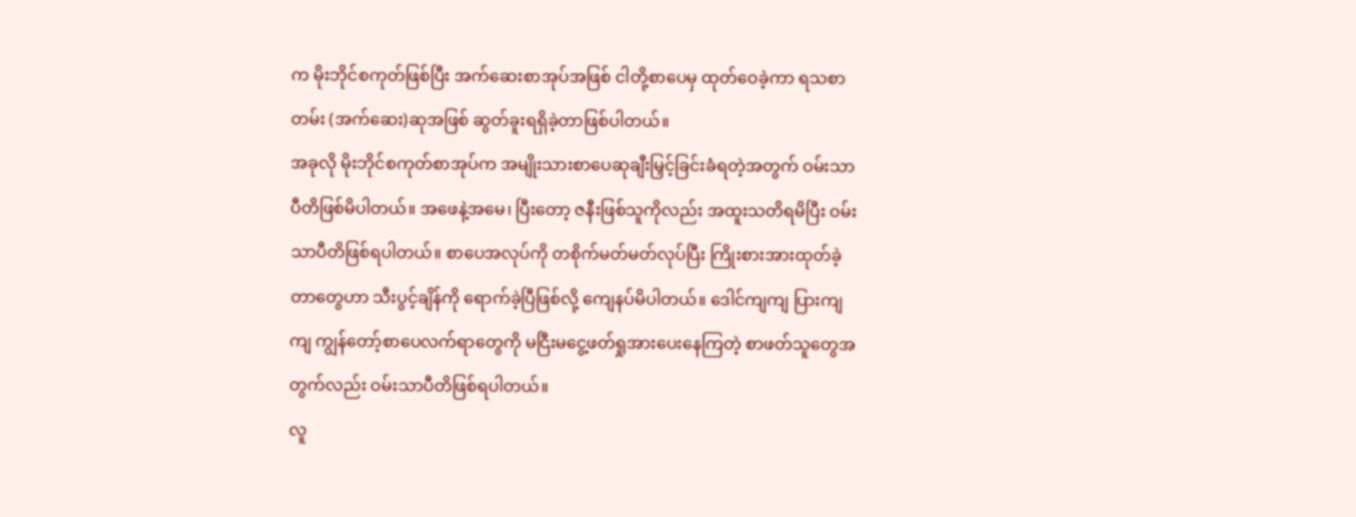က မိုးဘိုင်စကုတ်ဖြစ်ပြီး အက်ဆေးစာအုပ်အဖြစ် ငါတို့စာပေမှ ထုတ်ဝေခဲ့ကာ ရသစာတမ်း (အက်ဆေး)ဆုအဖြစ် ဆွတ်ခူးရရှိခဲ့တာဖြစ်ပါတယ်။
အခုလို မိုးဘိုင်စကုတ်စာအုပ်က အမျိုးသားစာပေဆုချီးမြှင့်ခြင်းခံရတဲ့အတွက် ဝမ်းသာပီတိဖြစ်မိပါတယ်။ အဖေနဲ့အမေ၊ ပြီးတော့ ဇနီးဖြစ်သူကိုလည်း အထူးသတိရမိပြီး ဝမ်းသာပီတိဖြစ်ရပါတယ်။ စာပေအလုပ်ကို တစိုက်မတ်မတ်လုပ်ပြီး ကြိုးစားအားထုတ်ခဲ့တာတွေဟာ သီးပွင့်ချိန်ကို ရောက်ခဲ့ပြီဖြစ်လို့ ကျေနပ်မိပါတယ်။ ဒေါင်ကျကျ ပြားကျကျ ကျွန်တော့်စာပေလက်ရာတွေကို မငြီးမငွေ့ဖတ်ရှုအားပေးနေကြတဲ့ စာဖတ်သူတွေအတွက်လည်း ဝမ်းသာပီတိဖြစ်ရပါတယ်။
လူ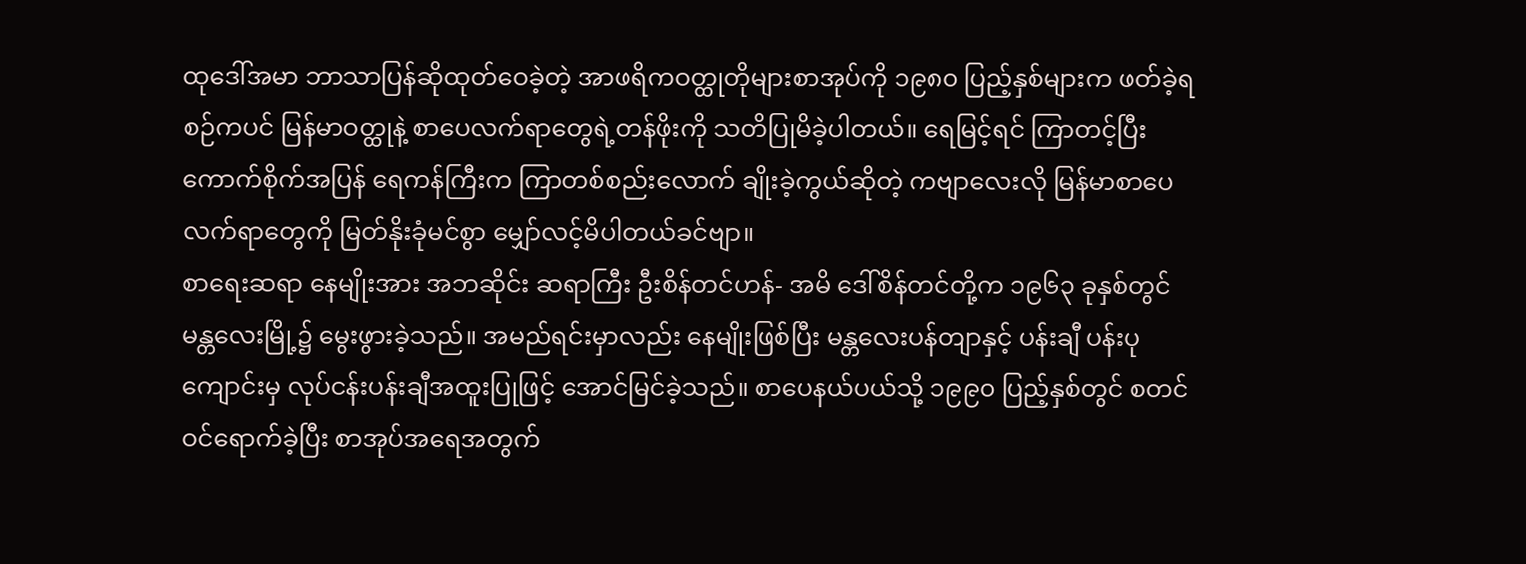ထုဒေါ်အမာ ဘာသာပြန်ဆိုထုတ်ဝေခဲ့တဲ့ အာဖရိကဝတ္ထုတိုများစာအုပ်ကို ၁၉၈၀ ပြည့်နှစ်များက ဖတ်ခဲ့ရစဉ်ကပင် မြန်မာဝတ္ထုနဲ့ စာပေလက်ရာတွေရဲ့တန်ဖိုးကို သတိပြုမိခဲ့ပါတယ်။ ရေမြင့်ရင် ကြာတင့်ပြီး ကောက်စိုက်အပြန် ရေကန်ကြီးက ကြာတစ်စည်းလောက် ချိုးခဲ့ကွယ်ဆိုတဲ့ ကဗျာလေးလို မြန်မာစာပေလက်ရာတွေကို မြတ်နိုးခုံမင်စွာ မျှော်လင့်မိပါတယ်ခင်ဗျာ။
စာရေးဆရာ နေမျိုးအား အဘဆိုင်း ဆရာကြီး ဦးစိန်တင်ဟန်- အမိ ဒေါ်စိန်တင်တို့က ၁၉၆၃ ခုနှစ်တွင် မန္တလေးမြို့၌ မွေးဖွားခဲ့သည်။ အမည်ရင်းမှာလည်း နေမျိုးဖြစ်ပြီး မန္တလေးပန်တျာနှင့် ပန်းချီ ပန်းပုကျောင်းမှ လုပ်ငန်းပန်းချီအထူးပြုဖြင့် အောင်မြင်ခဲ့သည်။ စာပေနယ်ပယ်သို့ ၁၉၉၀ ပြည့်နှစ်တွင် စတင်ဝင်ရောက်ခဲ့ပြီး စာအုပ်အရေအတွက်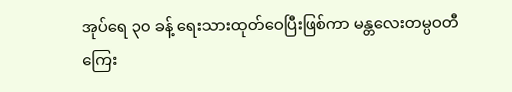အုပ်ရေ ၃၀ ခန့် ရေးသားထုတ်ဝေပြီးဖြစ်ကာ မန္တလေးတမ္ပဝတီကြေး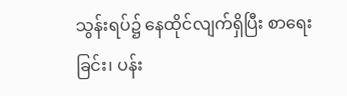သွန်းရပ်၌ နေထိုင်လျက်ရှိပြီး စာရေးခြင်း၊ ပန်း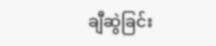ချီဆွဲခြင်း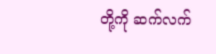တို့ကို ဆက်လက်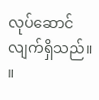လုပ်ဆောင်လျက်ရှိသည်။ ။